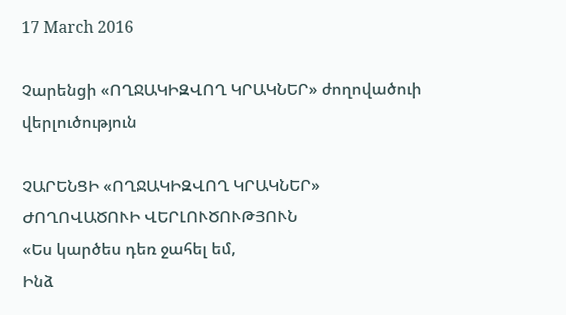17 March 2016

Չարենցի «ՈՂՋԱԿԻԶՎՈՂ ԿՐԱԿՆԵՐ» ժողովածուի վերլուծություն

ՉԱՐԵՆՑԻ «ՈՂՋԱԿԻԶՎՈՂ ԿՐԱԿՆԵՐ»
ԺՈՂՈՎԱԾՈՒԻ ՎԵՐԼՈՒԾՈՒԹՅՈՒՆ
«Ես կարծես դեռ ջահել եմ,
Ինձ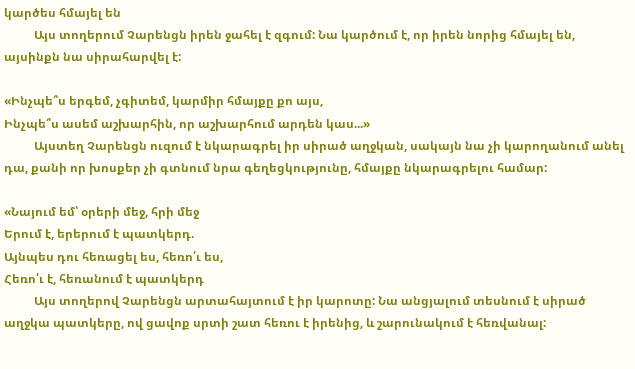կարծես հմայել են
          Այս տողերում Չարենցն իրեն ջահել է զգում: Նա կարծում է, որ իրեն նորից հմայել են, այսինքն նա սիրահարվել է:

«Ինչպե՞ս երգեմ, չգիտեմ, կարմիր հմայքը քո այս,
Ինչպե՞ս ասեմ աշխարհին, որ աշխարհում արդեն կաս...»
          Այստեղ Չարենցն ուզում է նկարագրել իր սիրած աղջկան, սակայն նա չի կարողանում անել դա, քանի որ խոսքեր չի գտնում նրա գեղեցկությունը, հմայքը նկարագրելու համար:

«Նայում եմ՝ օրերի մեջ, հրի մեջ
Երում է, երերում է պատկերդ.
Այնպես դու հեռացել ես, հեռո՛ւ ես,
Հեռո՛ւ է, հեռանում է պատկերդ
          Այս տողերով Չարենցն արտահայտում է իր կարոտը: Նա անցյալում տեսնում է սիրած աղջկա պատկերը, ով ցավոք սրտի շատ հեռու է իրենից, և շարունակում է հեռվանալ: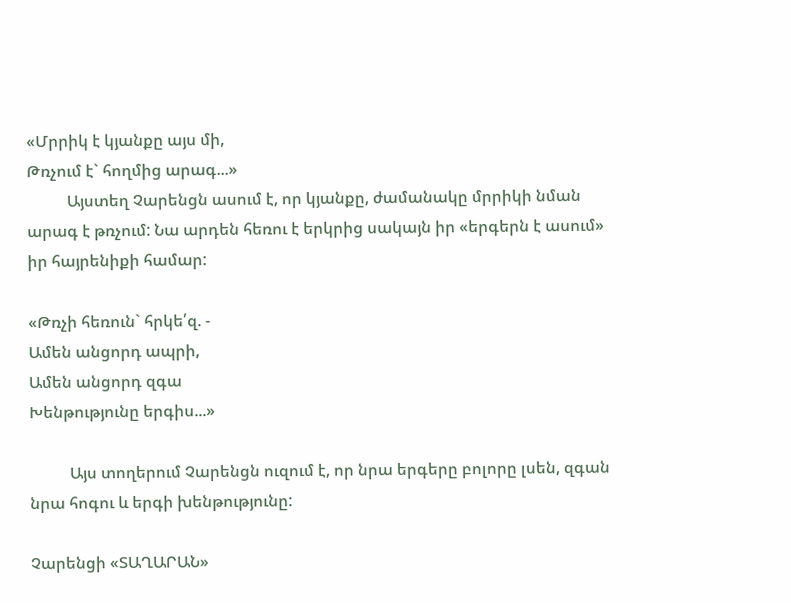«Մրրիկ է կյանքը այս մի,
Թռչում է` հողմից արագ...»
          Այստեղ Չարենցն ասում է, որ կյանքը, ժամանակը մրրիկի նման արագ է թռչում: Նա արդեն հեռու է երկրից սակայն իր «երգերն է ասում» իր հայրենիքի համար:

«Թռչի հեռուն` հրկե՛զ. -
Ամեն անցորդ ապրի,
Ամեն անցորդ զգա
Խենթությունը երգիս...»

          Այս տողերում Չարենցն ուզում է, որ նրա երգերը բոլորը լսեն, զգան նրա հոգու և երգի խենթությունը:

Չարենցի «ՏԱՂԱՐԱՆ»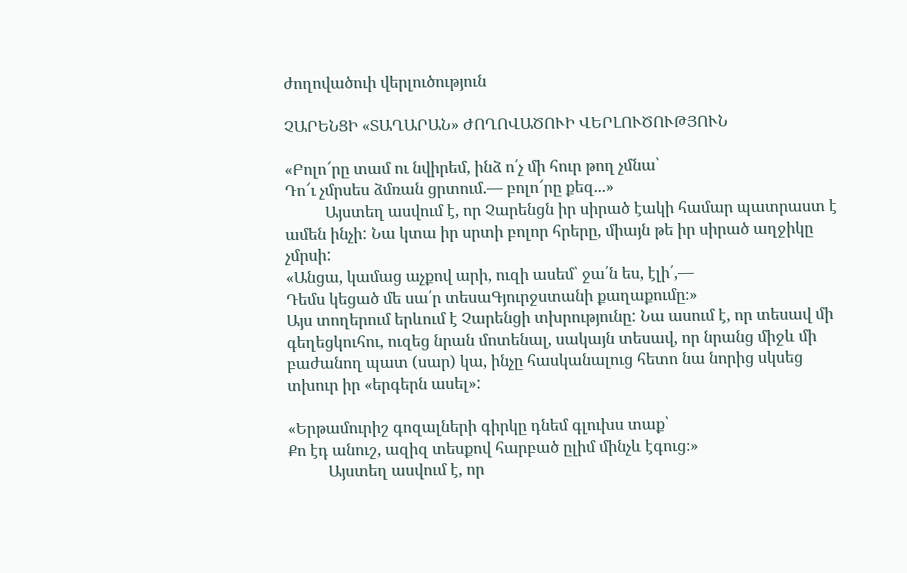ժողովածուի վերլուծություն

ՉԱՐԵՆՑԻ «ՏԱՂԱՐԱՆ» ԺՈՂՈՎԱԾՈՒԻ ՎԵՐԼՈՒԾՈՒԹՅՈՒՆ

«Բոլո՜րը տամ ու նվիրեմ, ինձ ո՛չ մի հուր թող չմնա՝
Դո՜ւ չմրսես ձմռան ցրտում.— բոլո՜րը քեզ...»
          Այստեղ ասվում է, որ Չարենցն իր սիրած էակի համար պատրաստ է ամեն ինչի: Նա կտա իր սրտի բոլոր հրերը, միայն թե իր սիրած աղջիկը չմրսի:
«Անցա, կամաց աչքով արի, ուզի ասեմ՝ ջա՛ն ես, էլի՛,—
Դեմս կեցած մե սա՛ր տեսաԳյուրջստանի քաղաքումը։»
Այս տողերում երևում է Չարենցի տխրությունը: Նա ասում է, որ տեսավ մի գեղեցկուհու, ուզեց նրան մոտենալ, սակայն տեսավ, որ նրանց միջև մի բաժանող պատ (սար) կա, ինչը հասկանալուց հետո նա նորից սկսեց տխուր իր «երգերն ասել»:

«Երթամուրիշ գոզալների գիրկը դնեմ գլուխս տաք՝
Քո էդ անուշ, ազիզ տեսքով հարբած ըլիմ մինչև էգուց։»
          Այստեղ ասվում է, որ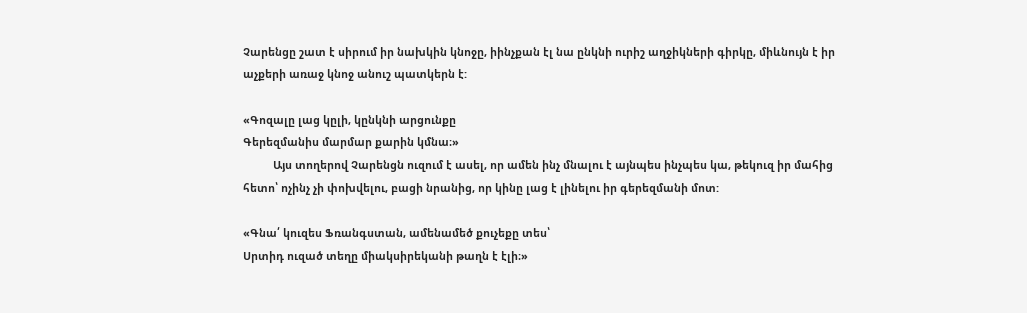Չարենցը շատ է սիրում իր նախկին կնոջը, իինչքան էլ նա ընկնի ուրիշ աղջիկների գիրկը, միևնույն է իր աչքերի առաջ կնոջ անուշ պատկերն է:

«Գոզալը լաց կըլի, կընկնի արցունքը
Գերեզմանիս մարմար քարին կմնա։»
          Այս տողերով Չարենցն ուզում է ասել, որ ամեն ինչ մնալու է այնպես ինչպես կա, թեկուզ իր մահից հետո՝ ոչինչ չի փոխվելու, բացի նրանից, որ կինը լաց է լինելու իր գերեզմանի մոտ:

«Գնա՛ կուզես Ֆռանգստան, ամենամեծ քուչեքը տես՝
Սրտիդ ուզած տեղը միակսիրեկանի թաղն է էլի։»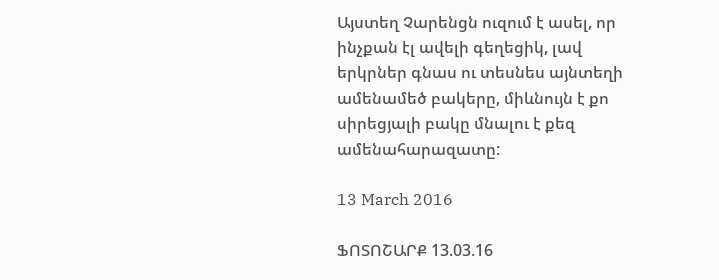Այստեղ Չարենցն ուզում է ասել, որ ինչքան էլ ավելի գեղեցիկ, լավ երկրներ գնաս ու տեսնես այնտեղի ամենամեծ բակերը, միևնույն է քո սիրեցյալի բակը մնալու է քեզ ամենահարազատը:

13 March 2016

ՖՈՏՈՇԱՐՔ 13.03.16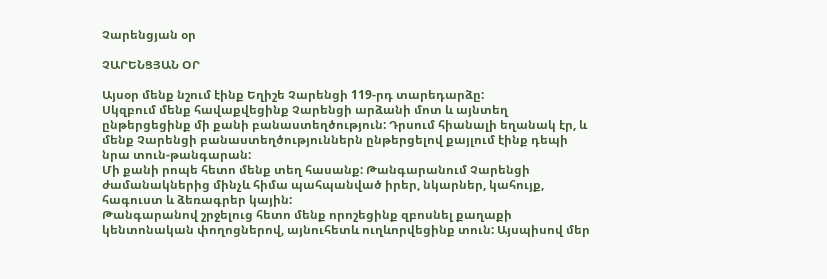Չարենցյան օր

ՉԱՐԵՆՑՅԱՆ ՕՐ

Այսօր մենք նշում էինք Եղիշե Չարենցի 119-րդ տարեդարձը:
Սկզբում մենք հավաքվեցինք Չարենցի արձանի մոտ և այնտեղ ընթերցեցինք մի քանի բանաստեղծություն: Դրսում հիանալի եղանակ էր, և մենք Չարենցի բանաստեղծություններն ընթերցելով քայլում էինք դեպի նրա տուն-թանգարան:
Մի քանի րոպե հետո մենք տեղ հասանք: Թանգարանում Չարենցի ժամանակներից մինչև հիմա պահպանված իրեր, նկարներ, կահույք,  հագուստ և ձեռագրեր կային:
Թանգարանով շրջելուց հետո մենք որոշեցինք զբոսնել քաղաքի կենտոնական փողոցներով, այնուհետև ուղևորվեցինք տուն: Այսպիսով մեր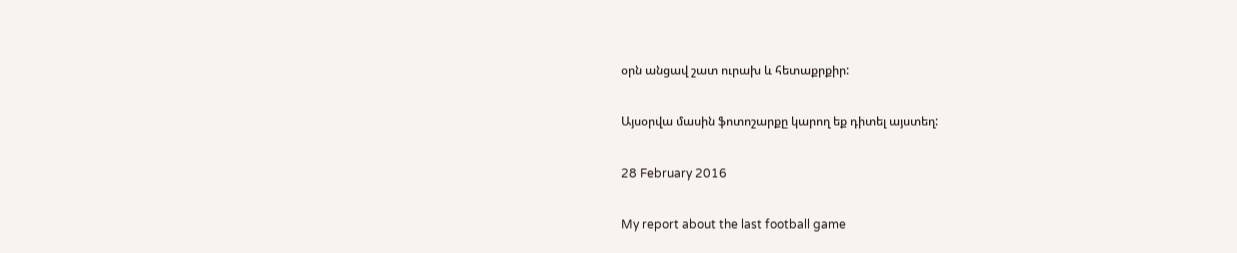օրն անցավ շատ ուրախ և հետաքրքիր:

Այսօրվա մասին ֆոտոշարքը կարող եք դիտել այստեղ:

28 February 2016

My report about the last football game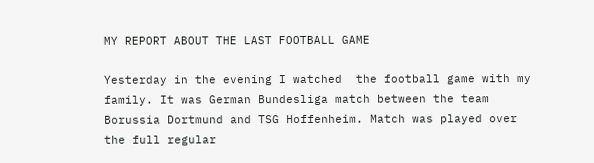MY REPORT ABOUT THE LAST FOOTBALL GAME

Yesterday in the evening I watched  the football game with my family. It was German Bundesliga match between the team Borussia Dortmund and TSG Hoffenheim. Match was played over the full regular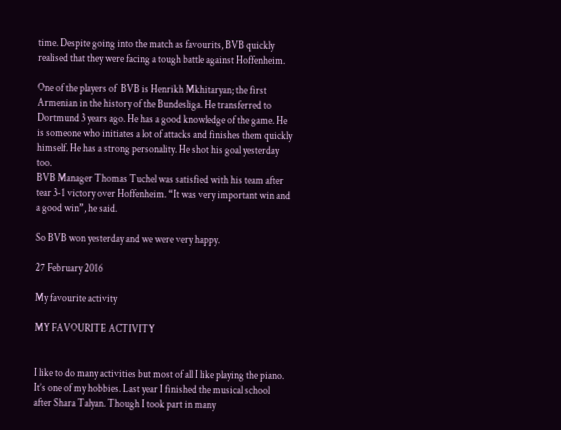time. Despite going into the match as favourits, BVB quickly realised that they were facing a tough battle against Hoffenheim.

One of the players of  BVB is Henrikh Mkhitaryan; the first Armenian in the history of the Bundesliga. He transferred to Dortmund 3 years ago. He has a good knowledge of the game. He is someone who initiates a lot of attacks and finishes them quickly himself. He has a strong personality. He shot his goal yesterday too.
BVB Manager Thomas Tuchel was satisfied with his team after tear 3-1 victory over Hoffenheim. “It was very important win and a good win”, he said.

So BVB won yesterday and we were very happy.

27 February 2016

My favourite activity

MY FAVOURITE ACTIVITY


I like to do many activities but most of all I like playing the piano. It’s one of my hobbies. Last year I finished the musical school after Shara Talyan. Though I took part in many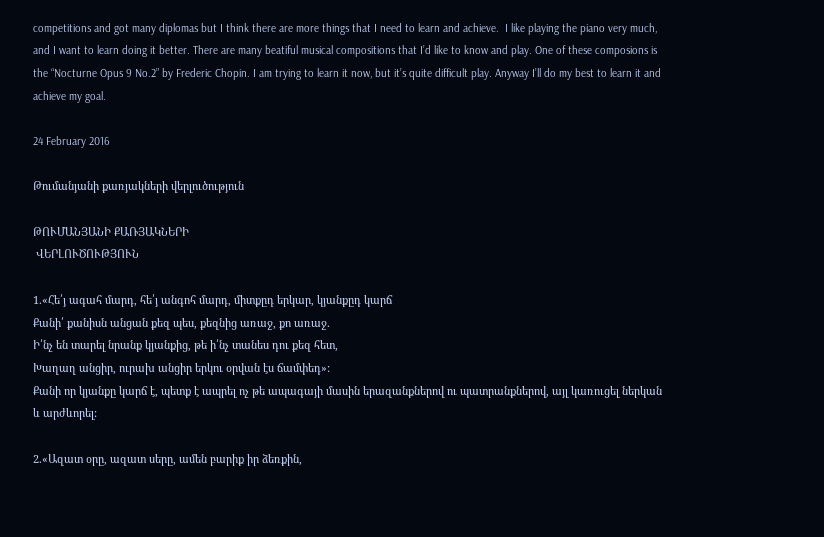competitions and got many diplomas but I think there are more things that I need to learn and achieve.  I like playing the piano very much, and I want to learn doing it better. There are many beatiful musical compositions that I’d like to know and play. One of these composions is the “Nocturne Opus 9 No.2” by Frederic Chopin. I am trying to learn it now, but it’s quite difficult play. Anyway I’ll do my best to learn it and achieve my goal.

24 February 2016

Թումանյանի քառյակների վերլուծություն

ԹՈՒՄԱՆՅԱՆԻ ՔԱՌՅԱԿՆԵՐԻ
 ՎԵՐԼՈՒԾՈՒԹՅՈՒՆ

1.«Հե՛յ ագահ մարդ, հե՛յ անգոհ մարդ, միտքըդ երկար, կյանքըդ կարճ
Քանի՛ քանիսն անցան քեզ պես, քեզնից առաջ, քո առաջ.
Ի՛նչ են տարել նրանք կյանքից, թե ի՛նչ տանես դու քեզ հետ,
Խաղաղ անցիր, ուրախ անցիր երկու օրվան էս ճամփեդ»:
Քանի որ կյանքը կարճ է, պետք է ապրել ոչ թե ապագայի մասին երազանքներով ու պատրանքներով, այլ կառուցել ներկան և արժևորել:

2.«Ազատ օրը, ազատ սերը, ամեն բարիք իր ձեռքին,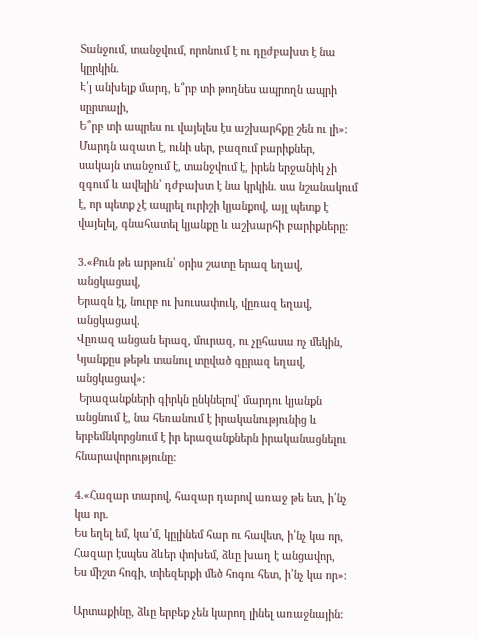Տանջում, տանջվում, որոնում է ու դըժբախտ է նա կըրկին.
Է՛յ անխելք մարդ, ե՞րբ տի թողնես ապրողն ապրի սըրտալի,
Ե՞րբ տի ապրես ու վայելես էս աշխարհքը շեն ու լի»:
Մարդն ազատ է, ունի սեր, բազում բարիքներ, սակայն տանջում է, տանջվում է, իրեն երջանիկ չի զգում և ավելին՝ դժբախտ է նա կրկին. սա նշանակում է, որ պետք չէ ապրել ուրիշի կյանքով, այլ պետք է վայելել, գնահատել կյանքը և աշխարհի բարիքները:

3.«Քուն թե արթուն՝ օրիս շատը երազ եղավ, անցկացավ,
Երազն էլ, նուրբ ու խուսափուկ, վըռազ եղավ, անցկացավ.
Վըռազ անցան երազ, մուրազ, ու չըհասա ոչ մեկին,
Կյանքըս թեթև տանուլ տըված գըրազ եղավ, անցկացավ»:
 Երազանքների գիրկն ընկնելով՝ մարդու կյանքն անցնում է, նա հեռանում է իրականությունից և երբեմնկորցնում է իր երազանքներն իրականացնելու հնարավորությունը:

4.«Հազար տարով, հազար դարով առաջ թե ետ, ի՛նչ կա որ.
Ես եղել եմ, կա՛մ, կըլինեմ հար ու հավետ, ի՛նչ կա որ,
Հազար էսպես ձևեր փոխեմ, ձևը խաղ է անցավոր,
Ես միշտ հոգի, տիեզերքի մեծ հոգու հետ, ի՛նչ կա որ»:

Արտաքինը, ձևը երբեք չեն կարող լինել առաջնային: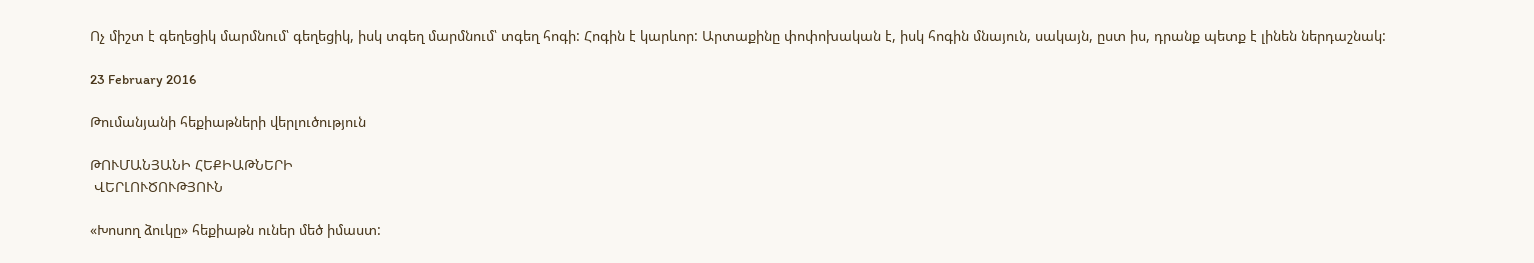Ոչ միշտ է գեղեցիկ մարմնում՝ գեղեցիկ, իսկ տգեղ մարմնում՝ տգեղ հոգի: Հոգին է կարևոր: Արտաքինը փոփոխական է, իսկ հոգին մնայուն, սակայն, ըստ իս, դրանք պետք է լինեն ներդաշնակ:

23 February 2016

Թումանյանի հեքիաթների վերլուծություն

ԹՈՒՄԱՆՅԱՆԻ ՀԵՔԻԱԹՆԵՐԻ
 ՎԵՐԼՈՒԾՈՒԹՅՈՒՆ

«Խոսող ձուկը» հեքիաթն ուներ մեծ իմաստ: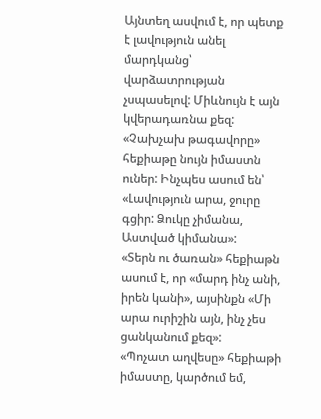Այնտեղ ասվում է, որ պետք է լավություն անել մարդկանց՝ վարձատրության չսպասելով: Միևնույն է այն կվերադառնա քեզ:
«Չախչախ թագավորը» հեքիաթը նույն իմաստն ուներ: Ինչպես ասում են՝ «Լավություն արա, ջուրը գցիր: Ձուկը չիմանա, Աստված կիմանա»:
«Տերն ու ծառան» հեքիաթն ասում է, որ «մարդ ինչ անի, իրեն կանի», այսինքն «Մի արա ուրիշին այն, ինչ չես ցանկանում քեզ»:
«Պոչատ աղվեսը» հեքիաթի իմաստը, կարծում եմ,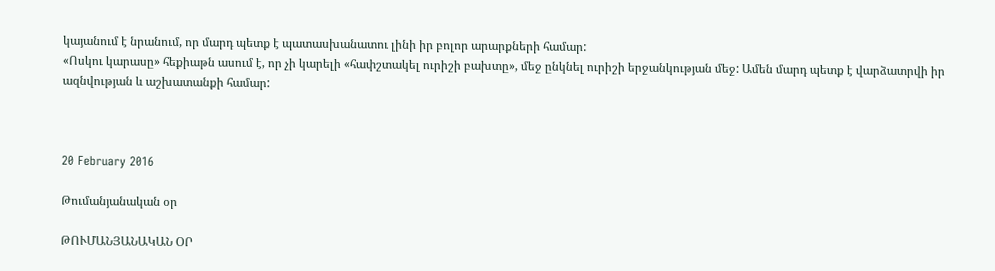կայանում է նրանում, որ մարդ պետք է պատասխանատու լինի իր բոլոր արարքների համար:
«Ոսկու կարասը» հեքիաթն ասում է, որ չի կարելի «հափշտակել ուրիշի բախտը», մեջ ընկնել ուրիշի երջանկության մեջ: Ամեն մարդ պետք է վարձատրվի իր ազնվության և աշխատանքի համար:



20 February 2016

Թումանյանական օր

ԹՈՒՄԱՆՅԱՆԱԿԱՆ ՕՐ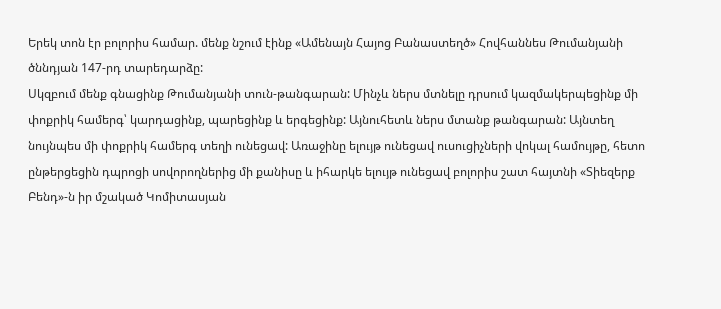Երեկ տոն էր բոլորիս համար. մենք նշում էինք «Ամենայն Հայոց Բանաստեղծ» Հովհաննես Թումանյանի ծննդյան 147-րդ տարեդարձը:
Սկզբում մենք գնացինք Թումանյանի տուն-թանգարան: Մինչև ներս մտնելը դրսում կազմակերպեցինք մի փոքրիկ համերգ՝ կարդացինք, պարեցինք և երգեցինք: Այնուհետև ներս մտանք թանգարան: Այնտեղ նույնպես մի փոքրիկ համերգ տեղի ունեցավ: Առաջինը ելույթ ունեցավ ուսուցիչների վոկալ համույթը, հետո ընթերցեցին դպրոցի սովորողներից մի քանիսը և իհարկե ելույթ ունեցավ բոլորիս շատ հայտնի «Տիեզերք Բենդ»-ն իր մշակած Կոմիտասյան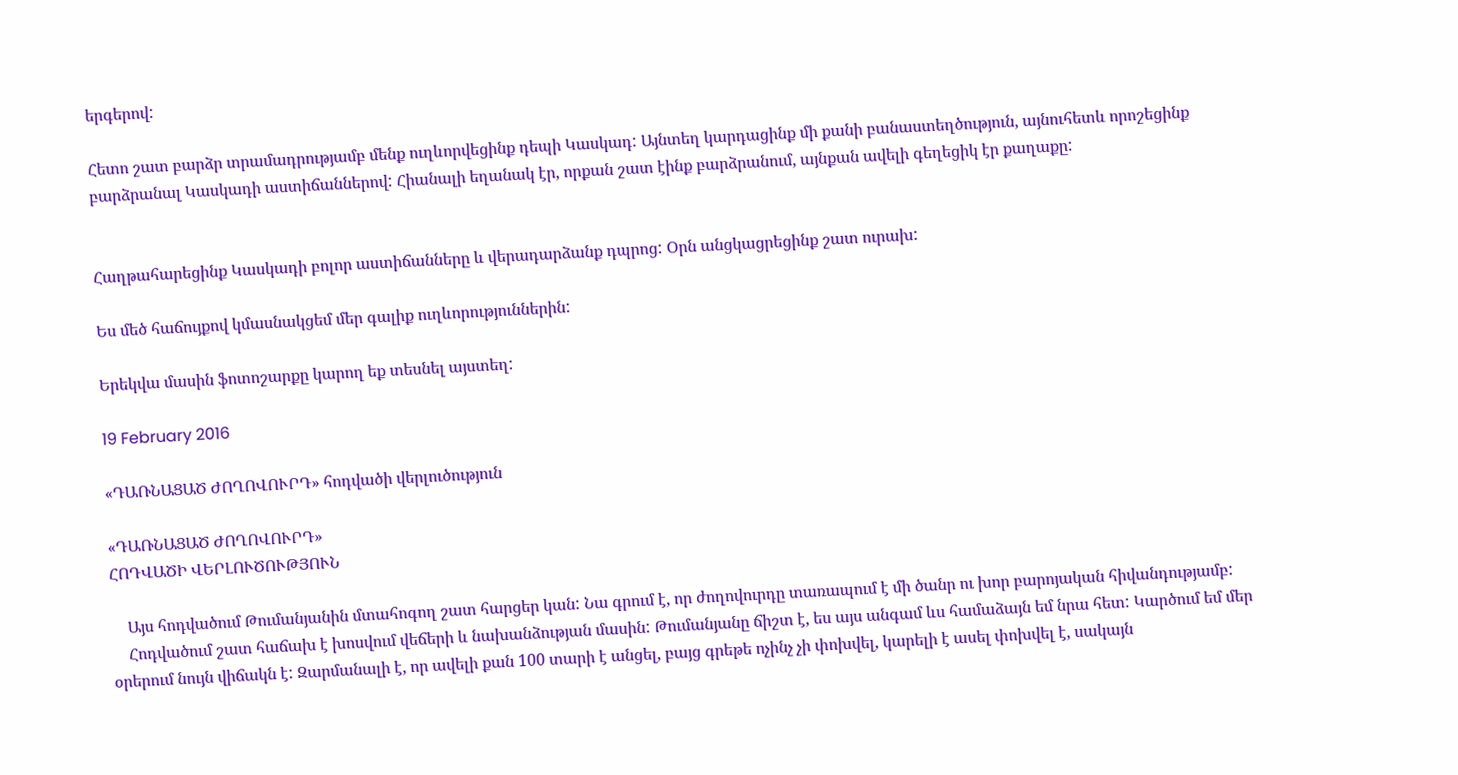երգերով:

Հետո շատ բարձր տրամադրությամբ մենք ուղևորվեցինք դեպի Կասկադ: Այնտեղ կարդացինք մի քանի բանաստեղծություն, այնուհետև որոշեցինք բարձրանալ Կասկադի աստիճաններով: Հիանալի եղանակ էր, որքան շատ էինք բարձրանում, այնքան ավելի գեղեցիկ էր քաղաքը:


Հաղթահարեցինք Կասկադի բոլոր աստիճանները և վերադարձանք դպրոց: Օրն անցկացրեցինք շատ ուրախ:

Ես մեծ հաճույքով կմասնակցեմ մեր գալիք ուղևորություններին:

Երեկվա մասին ֆոտոշարքը կարող եք տեսնել այստեղ:

19 February 2016

«ԴԱՌՆԱՑԱԾ ԺՈՂՈՎՈՒՐԴ» հոդվածի վերլուծություն

«ԴԱՌՆԱՑԱԾ ԺՈՂՈՎՈՒՐԴ»
ՀՈԴՎԱԾԻ ՎԵՐԼՈՒԾՈՒԹՅՈՒՆ

    Այս հոդվածում Թումանյանին մտահոգող շատ հարցեր կան: Նա գրում է, որ ժողովուրդը տառապում է մի ծանր ու խոր բարոյական հիվանդությամբ:
    Հոդվածում շատ հաճախ է խոսվում վեճերի և նախանձության մասին: Թումանյանը ճիշտ է, ես այս անգամ ևս համաձայն եմ նրա հետ: Կարծում եմ մեր օրերում նույն վիճակն է: Զարմանալի է, որ ավելի քան 100 տարի է անցել, բայց գրեթե ոչինչ չի փոխվել, կարելի է ասել փոխվել է, սակայն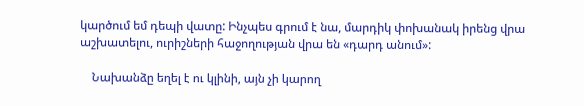կարծում եմ դեպի վատը: Ինչպես գրում է նա, մարդիկ փոխանակ իրենց վրա աշխատելու, ուրիշների հաջողության վրա են «դարդ անում»:

    Նախանձը եղել է ու կլինի, այն չի կարող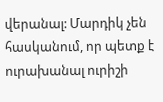վերանալ: Մարդիկ չեն հասկանում, որ պետք է ուրախանալ ուրիշի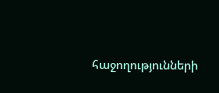հաջողությունների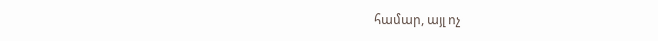համար, այլ ոչ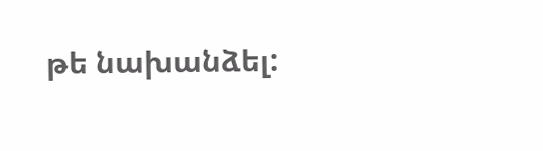թե նախանձել: